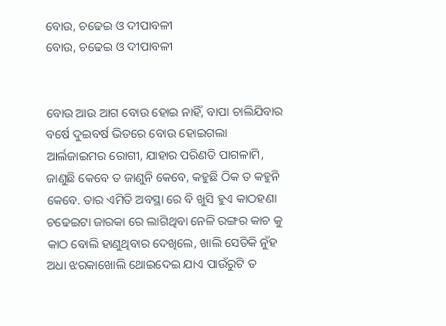ବୋଉ, ଚଢେଇ ଓ ଦୀପାବଳୀ
ବୋଉ, ଚଢେଇ ଓ ଦୀପାବଳୀ


ବୋଉ ଆଉ ଆଗ ବୋଉ ହୋଇ ନାହିଁ, ବାପା ଚାଲିଯିବାର ବର୍ଷେ ଦୁଇବର୍ଷ ଭିତରେ ବୋଉ ହୋଇଗଲା ଆର୍ଲଜାଇମର ରୋଗୀ, ଯାହାର ପରିଣତି ପାଗଳାମି, ଜାଣୁଛି କେବେ ତ ଜାଣୁନି କେବେ, କହୁଛି ଠିକ ତ କହୁନି କେବେ. ତାର ଏମିତି ଅବସ୍ଥା ରେ ବି ଖୁସି ହୁଏ କାଠହଣା ଚଢେଇଟା ଜାରକା ରେ ଲାଗିଥିବା ନେଳି ରଙ୍ଗର କାଚ କୁ କାଠ ବୋଲି ହାଣୁଥିବାର ଦେଖିଲେ, ଖାଲି ସେତିକି ନୁଁହ ଅଧା ଝରକାଖୋଲି ଥୋଇଦେଇ ଯାଏ ପାଉଁରୁଟି ତ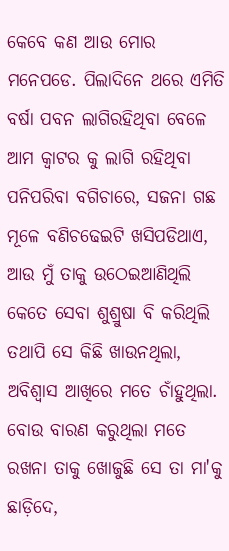କେବେ କଣ ଆଉ ମୋର ମନେପଡେ. ପିଲାଦିନେ ଥରେ ଏମିତି ବର୍ଷା ପବନ ଲାଗିରହିଥିବା ବେଳେ ଆମ କ୍ୱାଟର କୁ ଲାଗି ରହିଥିବା ପନିପରିବା ବଗିଚାରେ, ସଜନା ଗଛ ମୂଳେ ବଣିଚଢେଇଟି ଖସିପଡିଥାଏ, ଆଉ ମୁଁ ତାକୁ ଉଠେଇଆଣିଥିଲି କେତେ ସେବା ଶୁଶ୍ରୁଷା ବି କରିଥିଲି ତଥାପି ସେ କିଛି ଖାଉନଥିଲା, ଅବିଶ୍ୱାସ ଆଖିରେ ମତେ ଚାଁହୁଥିଲା. ବୋଉ ବାରଣ କରୁଥିଲା ମତେ ରଖନା ତାକୁ ଖୋଜୁଛି ସେ ତା ମା'କୁ ଛାଡ଼ିଦେ,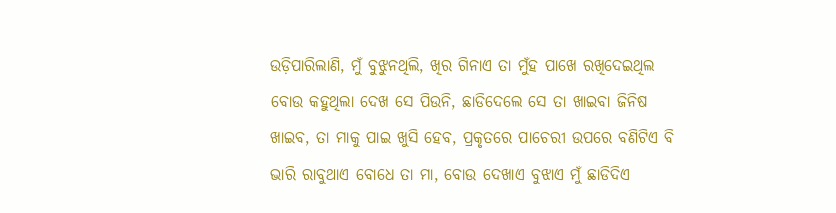ଉଡ଼ିପାରିଲାଣି, ମୁଁ ବୁଝୁନଥିଲି, ଖିର ଗିନାଏ ତା ମୁଁହ ପାଖେ ରଖିଦେଇଥିଲ ବୋଉ କହୁଥିଲା ଦେଖ ସେ ପିଉନି, ଛାଡିଦେଲେ ସେ ତା ଖାଇବା ଜିନିଷ ଖାଇବ, ତା ମାକୁ ପାଇ ଖୁସି ହେବ, ପ୍ରକୃତରେ ପାଚେରୀ ଉପରେ ବଣିଟିଏ ବି ଭାରି ରାବୁଥାଏ ବୋଧେ ତା ମା, ବୋଉ ଦେଖାଏ ବୁଝାଏ ମୁଁ ଛାଡିଦିଏ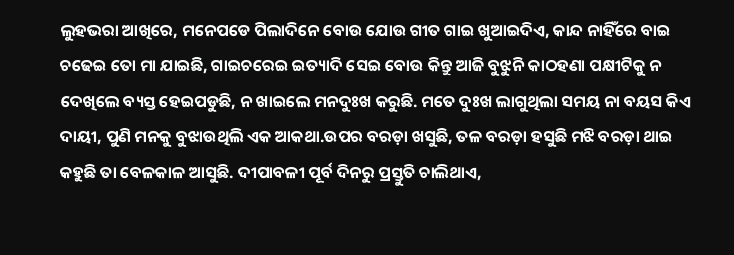ଲୁହଭରା ଆଖିରେ, ମନେପଡେ ପିଲାଦିନେ ବୋଉ ଯୋଉ ଗୀତ ଗାଇ ଖୁଆଇଦିଏ, କାନ୍ଦ ନାହିଁରେ ବାଇ ଚଢେଇ ତୋ ମା ଯାଇଛି, ଗାଇଚରେଇ ଇତ୍ୟାଦି ସେଇ ବୋଉ କିନ୍ତୁ ଆଜି ବୁଝୁନି କାଠହଣା ପକ୍ଷୀଟିକୁ ନ ଦେଖିଲେ ବ୍ୟସ୍ତ ହେଇପଡୁଛି, ନ ଖାଇଲେ ମନଦୁଃଖ କରୁଛି. ମତେ ଦୁଃଖ ଲାଗୁଥିଲା ସମୟ ନା ବୟସ କିଏ ଦାୟୀ, ପୁଣି ମନକୁ ବୁଝାଉଥିଲି ଏକ ଆକଥା.ଉପର ବରଡ଼ା ଖସୁଛି, ତଳ ବରଡ଼ା ହସୁଛି ମଝି ବରଡ଼ା ଥାଇ କହୁଛି ତା ବେଳକାଳ ଆସୁଛି. ଦୀପାବଳୀ ପୂର୍ବ ଦିନରୁ ପ୍ରସ୍ତୁତି ଚାଲିଥାଏ,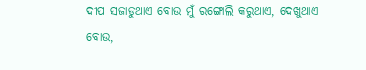ଦୀପ ସଜାଡୁଥାଏ ବୋଉ ମୁଁ ରଙ୍ଗୋଲି କରୁଥାଏ, ଦେଖୁଥାଏ ବୋଉ,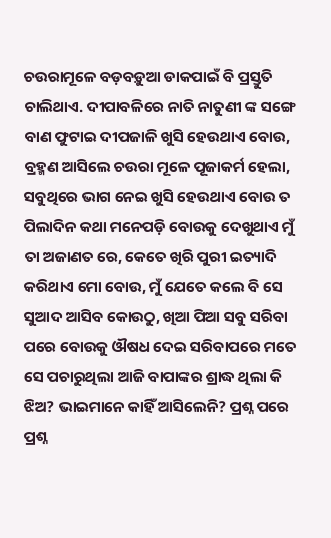ଚଉରାମୂଳେ ବଡ଼ବଡ଼ୁଆ ଡାକପାଇଁ ବି ପ୍ରସ୍ତୁତି ଚାଲିଥାଏ. ଦୀପାବଳିରେ ନାତି ନାତୁଣୀ ଙ୍କ ସଙ୍ଗେ ବାଣ ଫୁଟାଇ ଦୀପଜାଳି ଖୁସି ହେଉଥାଏ ବୋଉ, ବ୍ରହ୍ମଣ ଆସିଲେ ଚଉରା ମୂଳେ ପୂଜାକର୍ମ ହେଲା, ସବୁଥିରେ ଭାଗ ନେଇ ଖୁସି ହେଉଥାଏ ବୋଉ ତ ପିଲାଦିନ କଥା ମନେପଡ଼ି ବୋଉକୁ ଦେଖୁଥାଏ ମୁଁ ତା ଅଜାଣତ ରେ, କେତେ ଖିରି ପୁରୀ ଇତ୍ୟାଦି କରିଥାଏ ମୋ ବୋଉ, ମୁଁ ଯେତେ କଲେ ବି ସେ ସୁଆଦ ଆସିବ କୋଉଠୁ, ଖିଆ ପିଆ ସବୁ ସରିବା ପରେ ବୋଉକୁ ଔଷଧ ଦେଇ ସରିବାପରେ ମତେ ସେ ପଚାରୁଥିଲା ଆଜି ବାପାଙ୍କର ଶ୍ରାଦ୍ଧ ଥିଲା କି ଝିଅ? ଭାଇମାନେ କାହିଁ ଆସିଲେନି? ପ୍ରଶ୍ନ ପରେ ପ୍ରଶ୍ନ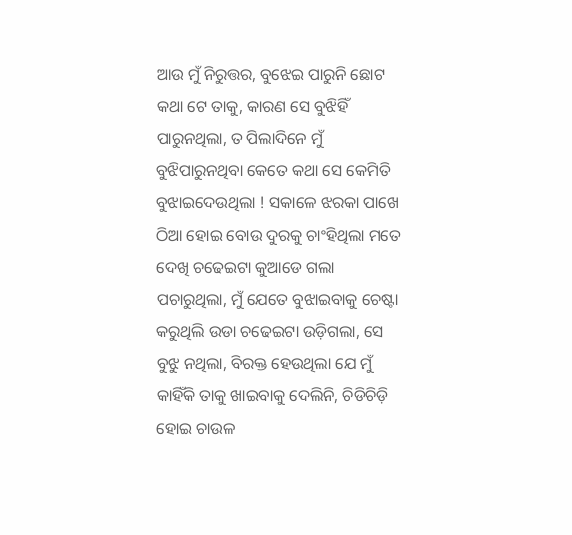ଆଉ ମୁଁ ନିରୁତ୍ତର, ବୁଝେଇ ପାରୁନି ଛୋଟ କଥା ଟେ ତାକୁ, କାରଣ ସେ ବୁଝିହିଁ ପାରୁନଥିଲା, ତ ପିଲାଦିନେ ମୁଁ ବୁଝିପାରୁନଥିବା କେତେ କଥା ସେ କେମିତି ବୁଝାଇଦେଉଥିଲା ! ସକାଳେ ଝରକା ପାଖେ ଠିଆ ହୋଇ ବୋଉ ଦୁରକୁ ଚାଂହିଥିଲା ମତେ ଦେଖି ଚଢେଇଟା କୁଆଡେ ଗଲା ପଚାରୁଥିଲା, ମୁଁ ଯେତେ ବୁଝାଇବାକୁ ଚେଷ୍ଟା କରୁଥିଲି ଉଡା ଚଢେଇଟା ଉଡ଼ିଗଲା, ସେ ବୁଝୁ ନଥିଲା, ବିରକ୍ତ ହେଉଥିଲା ଯେ ମୁଁ କାହିଁକି ତାକୁ ଖାଇବାକୁ ଦେଲିନି, ଚିଡିଚିଡ଼ି ହୋଇ ଚାଉଳ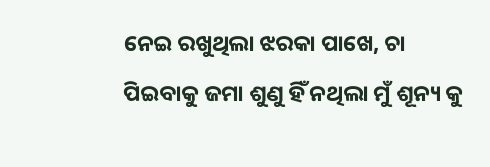ନେଇ ରଖୁଥିଲା ଝରକା ପାଖେ, ଚା ପିଇବାକୁ ଜମା ଶୁଣୁ ହିଁ ନଥିଲା ମୁଁ ଶୂନ୍ୟ କୁ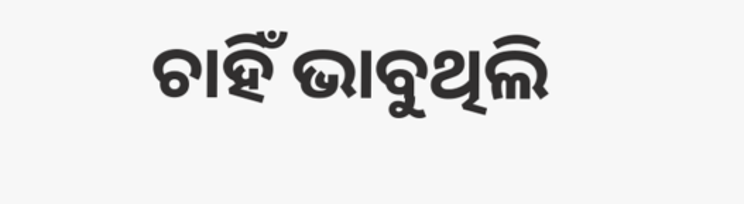ଚାହିଁ ଭାବୁଥିଲି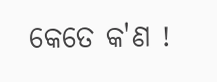କେତେ କ'ଣ !